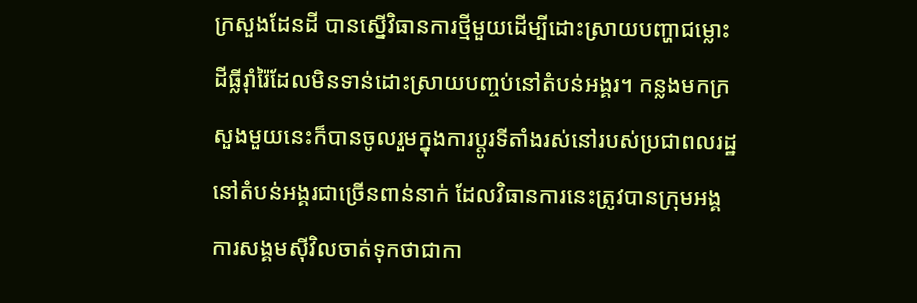ក្រសួងដែនដី បានស្នើវិធានការថ្មីមួយដើម្បីដោះស្រាយបញ្ហាជម្លោះដីធ្លីរ៉ាំរ៉ៃដែលមិនទាន់ដោះស្រាយបញ្ចប់នៅតំបន់អង្គរ។ កន្លងមកក្រសួងមួយនេះក៏បានចូលរួមក្នុងការប្ដូរទីតាំងរស់នៅរបស់ប្រជាពលរដ្ឋនៅតំបន់អង្គរជាច្រើនពាន់នាក់ ដែលវិធានការនេះត្រូវបានក្រុមអង្គការសង្គមស៊ីវិលចាត់ទុកថាជាកា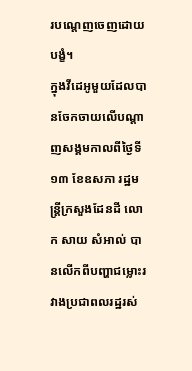របណ្ដេញចេញដោយបង្ខំ។
ក្នុងវីដេអូមួយដែលបានចែកចាយលើបណ្ដាញសង្គមកាលពីថ្ងៃទី១៣ ខែឧសភា រដ្ឋមន្ត្រីក្រសួងដែនដី លោក សាយ សំអាល់ បានលើកពីបញ្ហាជម្លោះរវាងប្រជាពលរដ្ឋរស់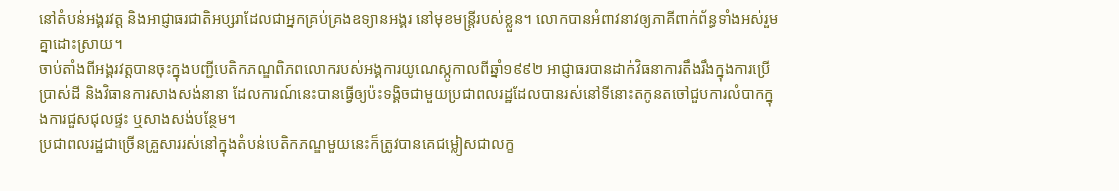នៅតំបន់អង្គរវត្ត និងអាជ្ញាធរជាតិអប្សរាដែលជាអ្នកគ្រប់គ្រងឧទ្យានអង្គរ នៅមុខមន្ត្រីរបស់ខ្លួន។ លោកបានអំពាវនាវឲ្យភាគីពាក់ព័ន្ធទាំងអស់រួមគ្នាដោះស្រាយ។
ចាប់តាំងពីអង្គរវត្តបានចុះក្នុងបញ្ជីបេតិកភណ្ឌពិភពលោករបស់អង្គការយូណេស្កូកាលពីឆ្នាំ១៩៩២ អាជ្ញាធរបានដាក់វិធនាការតឹងរឹងក្នុងការប្រើប្រាស់ដី និងវិធានការសាងសង់នានា ដែលការណ៍នេះបានធ្វើឲ្យប៉ះទង្គិចជាមួយប្រជាពលរដ្ឋដែលបានរស់នៅទីនោះតកូនតចៅជួបការលំបាកក្នុងការជួសជុលផ្ទះ ឬសាងសង់បន្ថែម។
ប្រជាពលរដ្ឋជាច្រើនគ្រួសាររស់នៅក្នុងតំបន់បេតិកភណ្ឌមួយនេះក៏ត្រូវបានគេជម្លៀសជាលក្ខ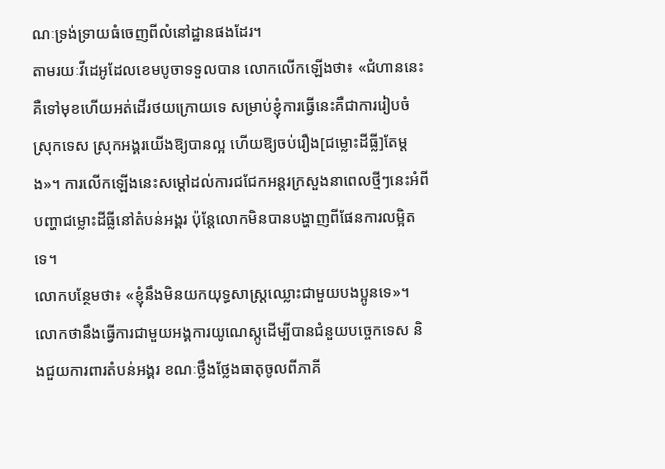ណៈទ្រង់ទ្រាយធំចេញពីលំនៅដ្ឋានផងដែរ។
តាមរយៈវីដេអូដែលខេមបូចាទទួលបាន លោកលើកឡើងថា៖ «ជំហាននេះគឺទៅមុខហើយអត់ដើរថយក្រោយទេ សម្រាប់ខ្ញុំការធ្វើនេះគឺជាការរៀបចំស្រុកទេស ស្រុកអង្គរយើងឱ្យបានល្អ ហើយឱ្យចប់រឿង[ជម្លោះដីធ្លី]តែម្តង»។ ការលើកឡើងនេះសម្ដៅដល់ការជជែកអន្តរក្រសួងនាពេលថ្មីៗនេះអំពីបញ្ហាជម្លោះដីធ្លីនៅតំបន់អង្គរ ប៉ុន្តែលោកមិនបានបង្ហាញពីផែនការលម្អិតទេ។
លោកបន្ថែមថា៖ «ខ្ញុំនឹងមិនយកយុទ្ធសាស្ត្រឈ្លោះជាមួយបងប្អូនទេ»។ លោកថានឹងធ្វើការជាមួយអង្គការយូណេស្កូដើម្បីបានជំនួយបច្ចេកទេស និងជួយការពារតំបន់អង្គរ ខណៈថ្លឹងថ្លែងធាតុចូលពីភាគី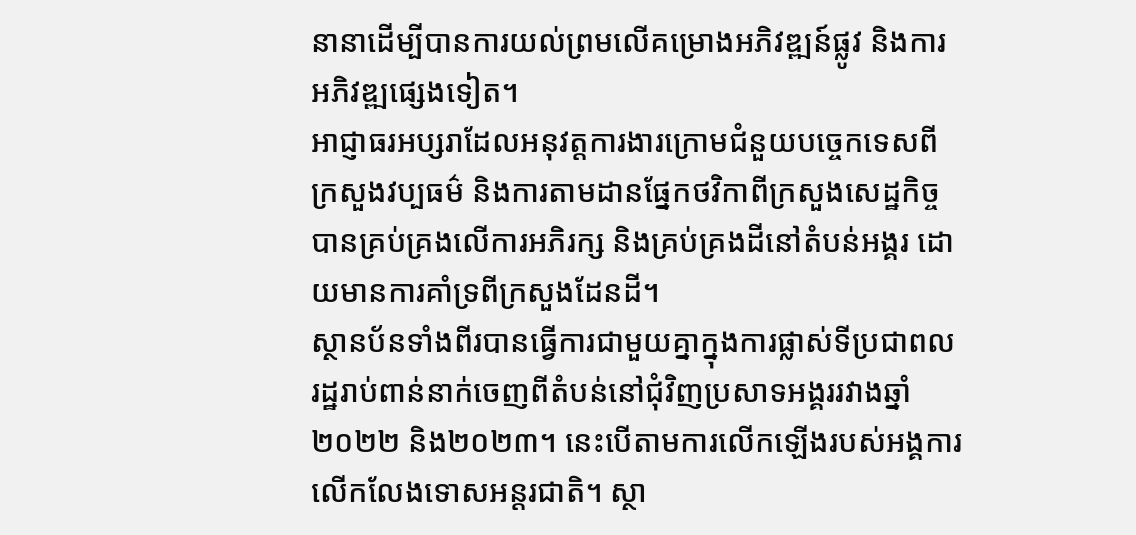នានាដើម្បីបានការយល់ព្រមលើគម្រោងអភិវឌ្ឍន៍ផ្លូវ និងការអភិវឌ្ឍផ្សេងទៀត។
អាជ្ញាធរអប្សរាដែលអនុវត្តការងារក្រោមជំនួយបច្ចេកទេសពីក្រសួងវប្បធម៌ និងការតាមដានផ្នែកថវិកាពីក្រសួងសេដ្ឋកិច្ច បានគ្រប់គ្រងលើការអភិរក្ស និងគ្រប់គ្រងដីនៅតំបន់អង្គរ ដោយមានការគាំទ្រពីក្រសួងដែនដី។
ស្ថានប័នទាំងពីរបានធ្វើការជាមួយគ្នាក្នុងការផ្លាស់ទីប្រជាពលរដ្ឋរាប់ពាន់នាក់ចេញពីតំបន់នៅជុំវិញប្រសាទអង្គររវាងឆ្នាំ២០២២ និង២០២៣។ នេះបើតាមការលើកឡើងរបស់អង្គការលើកលែងទោសអន្តរជាតិ។ ស្ថា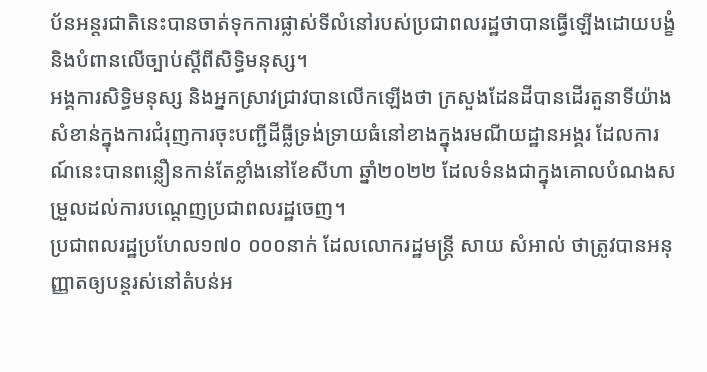ប័នអន្តរជាតិនេះបានចាត់ទុកការផ្លាស់ទីលំនៅរបស់ប្រជាពលរដ្ឋថាបានធ្វើឡើងដោយបង្ខំ និងបំពានលើច្បាប់ស្ដីពីសិទ្ធិមនុស្ស។
អង្គការសិទ្ធិមនុស្ស និងអ្នកស្រាវជ្រាវបានលើកឡើងថា ក្រសួងដែនដីបានដើរតួនាទីយ៉ាងសំខាន់ក្នុងការជំរុញការចុះបញ្ជីដីធ្លីទ្រង់ទ្រាយធំនៅខាងក្នុងរមណីយដ្ឋានអង្គរ ដែលការណ៍នេះបានពន្លឿនកាន់តែខ្លាំងនៅខែសីហា ឆ្នាំ២០២២ ដែលទំនងជាក្នុងគោលបំណងសម្រួលដល់ការបណ្តេញប្រជាពលរដ្ឋចេញ។
ប្រជាពលរដ្ឋប្រហែល១៧០ ០០០នាក់ ដែលលោករដ្ឋមន្ត្រី សាយ សំអាល់ ថាត្រូវបានអនុញ្ញាតឲ្យបន្តរស់នៅតំបន់អ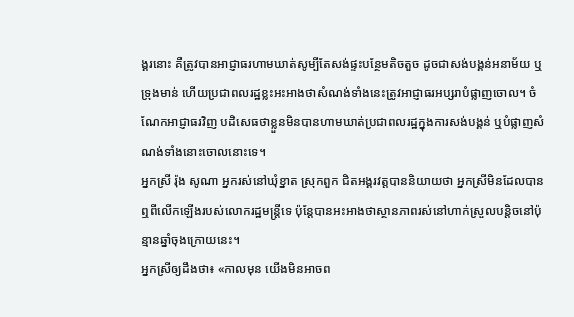ង្គរនោះ គឺត្រូវបានអាជ្ញាធរហាមឃាត់សូម្បីតែសង់ផ្ទះបន្ថែមតិចតួច ដូចជាសង់បង្គន់អនាម័យ ឬទ្រុងមាន់ ហើយប្រជាពលរដ្ឋខ្លះអះអាងថាសំណង់ទាំងនេះត្រូវអាជ្ញាធរអប្សរាបំផ្លាញចោល។ ចំណែកអាជ្ញាធរវិញ បដិសេធថាខ្លួនមិនបានហាមឃាត់ប្រជាពលរដ្ឋក្នុងការសង់បង្គន់ ឬបំផ្លាញសំណង់ទាំងនោះចោលនោះទេ។
អ្នកស្រី រ៉ុង សូណា អ្នករស់នៅឃុំខ្នាត ស្រុកពួក ជិតអង្គរវត្តបាននិយាយថា អ្នកស្រីមិនដែលបានឮពីលើកឡើងរបស់លោករដ្ឋមន្ត្រីទេ ប៉ុន្តែបានអះអាងថាស្ថានភាពរស់នៅហាក់ស្រួលបន្តិចនៅប៉ុន្មានឆ្នាំចុងក្រោយនេះ។
អ្នកស្រីឲ្យដឹងថា៖ «កាលមុន យើងមិនអាចព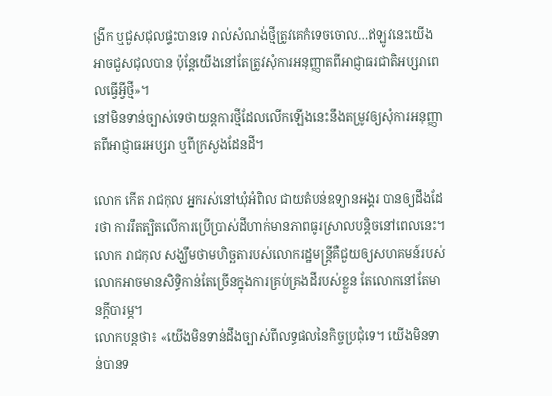ង្រីក ឬជួសជុលផ្ទះបានទេ រាល់សំណង់ថ្មីត្រូវគេកំទេចចោល…ឥឡូវនេះយើងអាចជួសជុលបាន ប៉ុន្តែយើងនៅតែត្រូវសុំការអនុញ្ញាតពីអាជ្ញាធរជាតិអប្សរាពេលធ្វើអ្វីថ្មី»។
នៅមិនទាន់ច្បាស់ទេថាយន្តការថ្មីដែលលើកឡើងនេះនឹងតម្រូវឲ្យសុំការអនុញ្ញាតពីអាជ្ញាធរអប្សរា ឬពីក្រសួងដែនដី។

លោក កើត រាជកុល អ្នករស់នៅឃុំអំពិល ជាយតំបន់ឧទ្យានអង្គរ បានឲ្យដឹងដែរថា ការរឹតត្បិតលើការប្រើប្រាស់ដីហាក់មានភាពធូរស្រាលបន្តិចនៅពេលនេះ។
លោក រាជកុល សង្ឃឹមថាមហិច្ឆតារបស់លោករដ្ឋមន្ត្រីគឺជួយឲ្យសហគមន៍របស់លោកអាចមានសិទ្ធិកាន់តែច្រើនក្នុងការគ្រប់គ្រងដីរបស់ខ្លួន តែលោកនៅតែមានក្ដីបារម្ភ។
លោកបន្តថា៖ «យើងមិនទាន់ដឹងច្បាស់ពីលទ្ធផលនៃកិច្ចប្រជុំទេ។ យើងមិនទាន់បានទ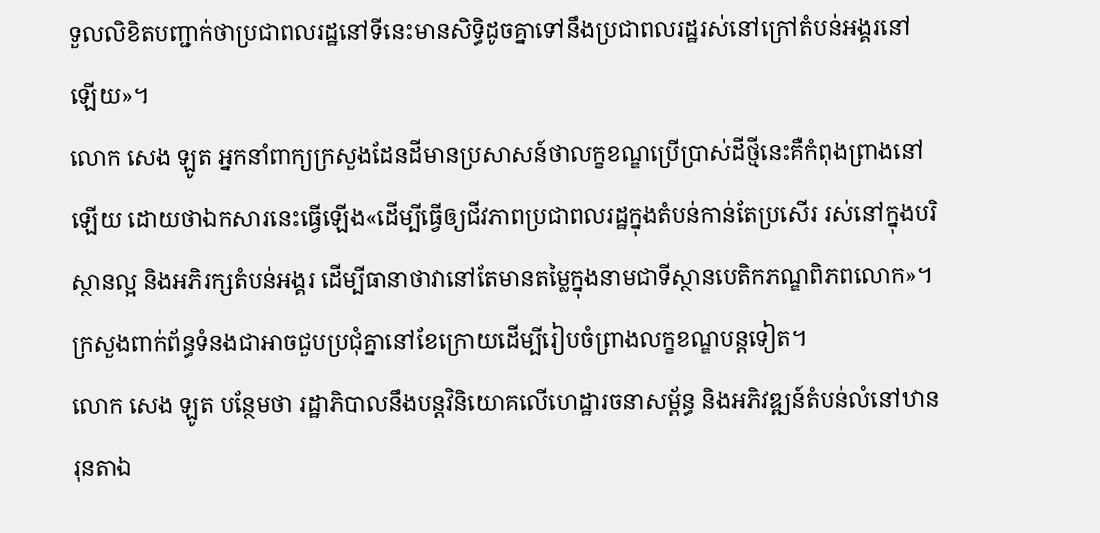ទួលលិខិតបញ្ជាក់ថាប្រជាពលរដ្ឋនៅទីនេះមានសិទ្ធិដូចគ្នាទៅនឹងប្រជាពលរដ្ឋរស់នៅក្រៅតំបន់អង្គរនៅឡើយ»។
លោក សេង ឡូត អ្នកនាំពាក្យក្រសួងដែនដីមានប្រសាសន៍ថាលក្ខខណ្ឌប្រើប្រាស់ដីថ្មីនេះគឺកំពុងព្រាងនៅឡើយ ដោយថាឯកសារនេះធ្វើឡើង«ដើម្បីធ្វើឲ្យជីវភាពប្រជាពលរដ្ឋក្នុងតំបន់កាន់តែប្រសើរ រស់នៅក្នុងបរិស្ថានល្អ និងអភិរក្សតំបន់អង្គរ ដើម្បីធានាថាវានៅតែមានតម្លៃក្នុងនាមជាទីស្ថានបេតិកភណ្ឌពិភពលោក»។
ក្រសួងពាក់ព័ន្ធទំនងជាអាចជួបប្រជុំគ្នានៅខែក្រោយដើម្បីរៀបចំព្រាងលក្ខខណ្ឌបន្តទៀត។
លោក សេង ឡូត បន្ថែមថា រដ្ឋាភិបាលនឹងបន្តវិនិយោគលើហេដ្ឋារចនាសម្ព័ន្ធ និងអភិវឌ្ឍន៍តំបន់លំនៅឋានរុនតាឯ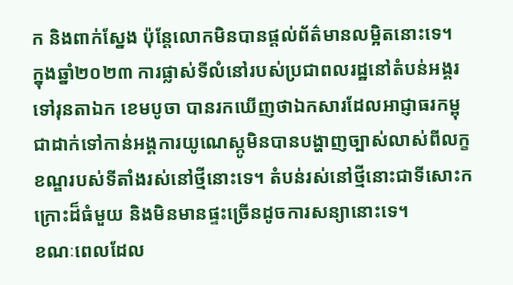ក និងពាក់ស្នែង ប៉ុន្តែលោកមិនបានផ្ដល់ព័ត៌មានលម្អិតនោះទេ។
ក្នុងឆ្នាំ២០២៣ ការផ្លាស់ទីលំនៅរបស់ប្រជាពលរដ្ឋនៅតំបន់អង្គរទៅរុនតាឯក ខេមបូចា បានរកឃើញថាឯកសារដែលអាជ្ញាធរកម្ពុជាដាក់ទៅកាន់អង្គការយូណេស្កូមិនបានបង្ហាញច្បាស់លាស់ពីលក្ខខណ្ឌរបស់ទីតាំងរស់នៅថ្មីនោះទេ។ តំបន់រស់នៅថ្មីនោះជាទីសោះកក្រោះដ៏ធំមួយ និងមិនមានផ្ទះច្រើនដូចការសន្យានោះទេ។
ខណៈពេលដែល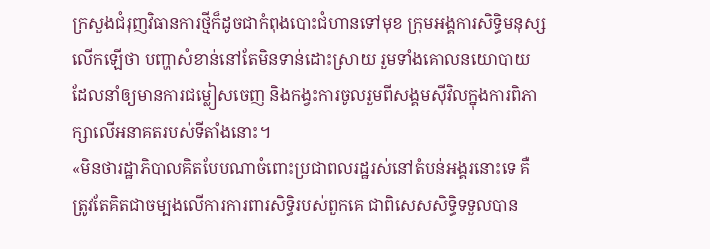ក្រសួងជំរុញវិធានការថ្មីក៏ដូចជាកំពុងបោះជំហានទៅមុខ ក្រុមអង្គការសិទ្ធិមនុស្សលើកឡើថា បញ្ហាសំខាន់នៅតែមិនទាន់ដោះស្រាយ រួមទាំងគោលនយោបាយដែលនាំឲ្យមានការជម្លៀសចេញ និងកង្វះការចូលរួមពីសង្គមស៊ីវិលក្នុងការពិភាក្សាលើអនាគតរបស់ទីតាំងនោះ។
«មិនថារដ្ឋាភិបាលគិតបែបណាចំពោះប្រជាពលរដ្ឋរស់នៅតំបន់អង្គរនោះទេ គឺត្រូវតែគិតជាចម្បងលើការការពារសិទ្ធិរបស់ពួកគេ ជាពិសេសសិទ្ធិទទួលបាន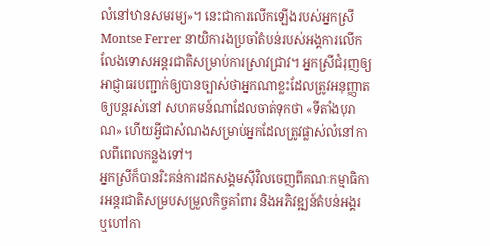លំនៅឋានសមរម្យ»។ នេះជាការលើកឡើងរបស់អ្នកស្រី Montse Ferrer នាយិការងប្រចាំតំបន់របស់អង្គការលើកលែងទោសអន្តរជាតិសម្រាប់ការស្រាវជ្រាវ។ អ្នកស្រីជំរុញឲ្យអាជ្ញាធរបញ្ជាក់ឲ្យបានច្បាស់ថាអ្នកណាខ្លះដែលត្រូវអនុញ្ញាតឲ្យបន្តរស់នៅ សហគមន៍ណាដែលចាត់ទុកថា «ទីតាំងបុរាណ» ហើយអ្វីជាសំណងសម្រាប់អ្នកដែលត្រូវផ្លាស់លំនៅកាលពីពេលកន្លងទៅ។
អ្នកស្រីក៏បានរិះគន់ការដកសង្គមស៊ីវិលចេញពីគណៈកម្មាធិការអន្តរជាតិសម្របសម្រួលកិច្ចគាំពារ និងអភិវឌ្ឍន៍តំបន់អង្គរ ឬហៅកា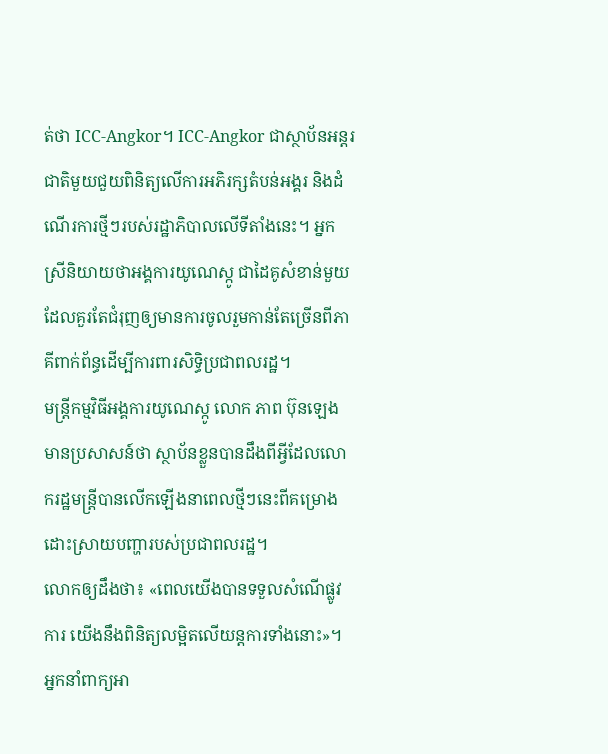ត់ថា ICC-Angkor។ ICC-Angkor ជាស្ថាប័នអន្តរជាតិមួយជួយពិនិត្យលើការអភិរក្សតំបន់អង្គរ និងដំណើរការថ្មីៗរបស់រដ្ឋាភិបាលលើទីតាំងនេះ។ អ្នកស្រីនិយាយថាអង្គការយូណេស្កូ ជាដៃគូសំខាន់មួយ ដែលគួរតែជំរុញឲ្យមានការចូលរួមកាន់តែច្រើនពីភាគីពាក់ព័ន្ធដើម្បីការពារសិទ្ធិប្រជាពលរដ្ឋ។
មន្ត្រីកម្មវិធីអង្គការយូណេស្កូ លោក ភាព ប៊ុនឡេង មានប្រសាសន៍ថា ស្ថាប័នខ្លួនបានដឹងពីអ្វីដែលលោករដ្ឋមន្ត្រីបានលើកឡើងនាពេលថ្មីៗនេះពីគម្រោងដោះស្រាយបញ្ហារបស់ប្រជាពលរដ្ឋ។
លោកឲ្យដឹងថា៖ «ពេលយើងបានទទួលសំណើផ្លូវការ យើងនឹងពិនិត្យលម្អិតលើយន្តការទាំងនោះ»។
អ្នកនាំពាក្យអា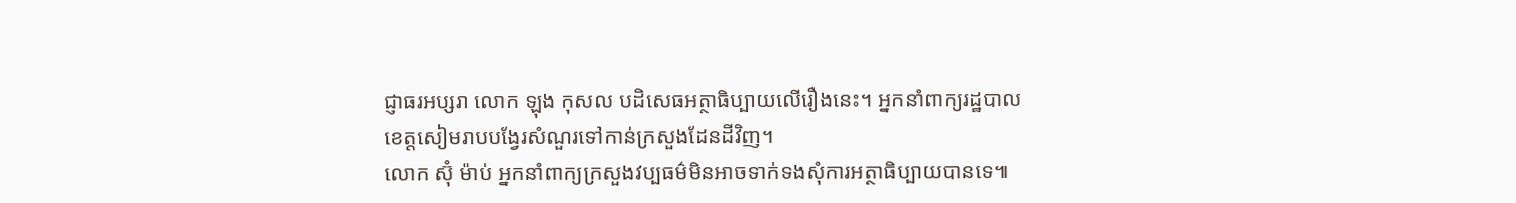ជ្ញាធរអប្សរា លោក ឡុង កុសល បដិសេធអត្ថាធិប្បាយលើរឿងនេះ។ អ្នកនាំពាក្យរដ្ឋបាលខេត្តសៀមរាបបង្វែរសំណួរទៅកាន់ក្រសួងដែនដីវិញ។
លោក ស៊ុំ ម៉ាប់ អ្នកនាំពាក្យក្រសួងវប្បធម៌មិនអាចទាក់ទងសុំការអត្ថាធិប្បាយបានទេ៕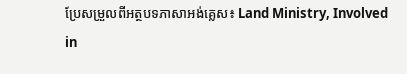ប្រែសម្រួលពីអត្ថបទភាសាអង់គ្លេស៖ Land Ministry, Involved in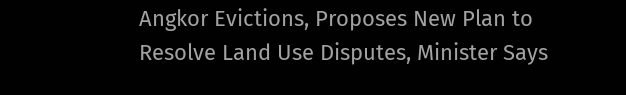Angkor Evictions, Proposes New Plan to Resolve Land Use Disputes, Minister Says